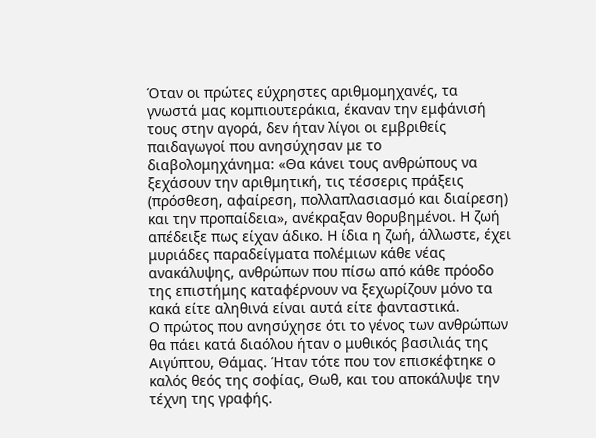Όταν οι πρώτες εύχρηστες αριθμομηχανές, τα γνωστά μας κομπιουτεράκια, έκαναν την εμφάνισή τους στην αγορά, δεν ήταν λίγοι οι εμβριθείς παιδαγωγοί που ανησύχησαν με το διαβολομηχάνημα: «Θα κάνει τους ανθρώπους να ξεχάσουν την αριθμητική, τις τέσσερις πράξεις (πρόσθεση, αφαίρεση, πολλαπλασιασμό και διαίρεση) και την προπαίδεια», ανέκραξαν θορυβημένοι. Η ζωή απέδειξε πως είχαν άδικο. Η ίδια η ζωή, άλλωστε, έχει μυριάδες παραδείγματα πολέμιων κάθε νέας ανακάλυψης, ανθρώπων που πίσω από κάθε πρόοδο της επιστήμης καταφέρνουν να ξεχωρίζουν μόνο τα κακά είτε αληθινά είναι αυτά είτε φανταστικά.
Ο πρώτος που ανησύχησε ότι το γένος των ανθρώπων θα πάει κατά διαόλου ήταν ο μυθικός βασιλιάς της Αιγύπτου, Θάμας. Ήταν τότε που τον επισκέφτηκε ο καλός θεός της σοφίας, Θωθ, και του αποκάλυψε την τέχνη της γραφής.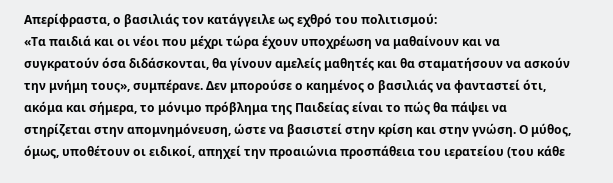Απερίφραστα, ο βασιλιάς τον κατάγγειλε ως εχθρό του πολιτισμού:
«Τα παιδιά και οι νέοι που μέχρι τώρα έχουν υποχρέωση να μαθαίνουν και να συγκρατούν όσα διδάσκονται, θα γίνουν αμελείς μαθητές και θα σταματήσουν να ασκούν την μνήμη τους», συμπέρανε. Δεν μπορούσε ο καημένος ο βασιλιάς να φανταστεί ότι, ακόμα και σήμερα, το μόνιμο πρόβλημα της Παιδείας είναι το πώς θα πάψει να στηρίζεται στην απομνημόνευση, ώστε να βασιστεί στην κρίση και στην γνώση. Ο μύθος, όμως, υποθέτουν οι ειδικοί, απηχεί την προαιώνια προσπάθεια του ιερατείου (του κάθε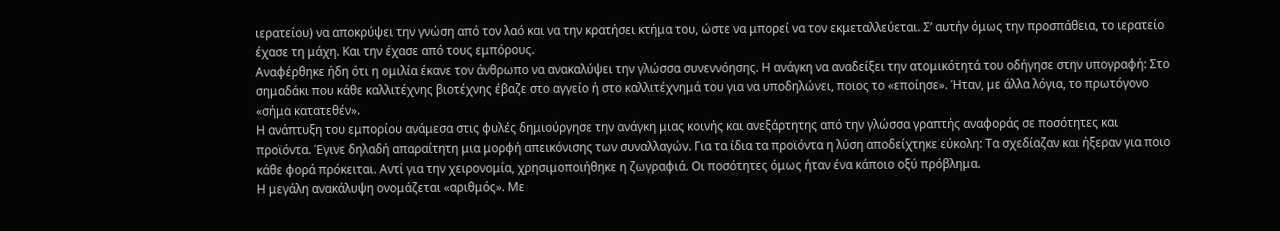ιερατείου) να αποκρύψει την γνώση από τον λαό και να την κρατήσει κτήμα του, ώστε να μπορεί να τον εκμεταλλεύεται. Σ’ αυτήν όμως την προσπάθεια, το ιερατείο έχασε τη μάχη. Και την έχασε από τους εμπόρους.
Αναφέρθηκε ήδη ότι η ομιλία έκανε τον άνθρωπο να ανακαλύψει την γλώσσα συνεννόησης. Η ανάγκη να αναδείξει την ατομικότητά του οδήγησε στην υπογραφή: Στο σημαδάκι που κάθε καλλιτέχνης βιοτέχνης έβαζε στο αγγείο ή στο καλλιτέχνημά του για να υποδηλώνει, ποιος το «εποίησε». Ήταν, με άλλα λόγια, το πρωτόγονο «σήμα κατατεθέν».
Η ανάπτυξη του εμπορίου ανάμεσα στις φυλές δημιούργησε την ανάγκη μιας κοινής και ανεξάρτητης από την γλώσσα γραπτής αναφοράς σε ποσότητες και προϊόντα. Έγινε δηλαδή απαραίτητη μια μορφή απεικόνισης των συναλλαγών. Για τα ίδια τα προϊόντα η λύση αποδείχτηκε εύκολη: Τα σχεδίαζαν και ήξεραν για ποιο κάθε φορά πρόκειται. Αντί για την χειρονομία, χρησιμοποιήθηκε η ζωγραφιά. Οι ποσότητες όμως ήταν ένα κάποιο οξύ πρόβλημα.
Η μεγάλη ανακάλυψη ονομάζεται «αριθμός». Με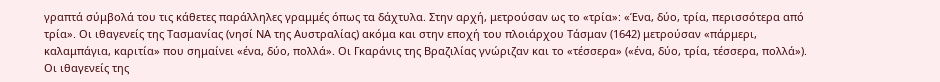γραπτά σύμβολά του τις κάθετες παράλληλες γραμμές όπως τα δάχτυλα. Στην αρχή, μετρούσαν ως το «τρία»: «Ένα, δύο, τρία, περισσότερα από τρία». Οι ιθαγενείς της Τασμανίας (νησί ΝΑ της Αυστραλίας) ακόμα και στην εποχή του πλοιάρχου Τάσμαν (1642) μετρούσαν «πάρμερι, καλαμπάγια, καριτία» που σημαίνει «ένα, δύο, πολλά». Οι Γκαράνις της Βραζιλίας γνώριζαν και το «τέσσερα» («ένα, δύο, τρία, τέσσερα, πολλά»). Οι ιθαγενείς της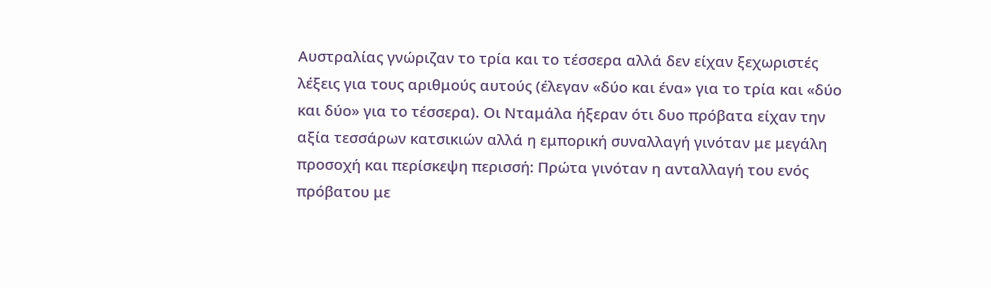Αυστραλίας γνώριζαν το τρία και το τέσσερα αλλά δεν είχαν ξεχωριστές λέξεις για τους αριθμούς αυτούς (έλεγαν «δύο και ένα» για το τρία και «δύο και δύο» για το τέσσερα). Οι Νταμάλα ήξεραν ότι δυο πρόβατα είχαν την αξία τεσσάρων κατσικιών αλλά η εμπορική συναλλαγή γινόταν με μεγάλη προσοχή και περίσκεψη περισσή: Πρώτα γινόταν η ανταλλαγή του ενός πρόβατου με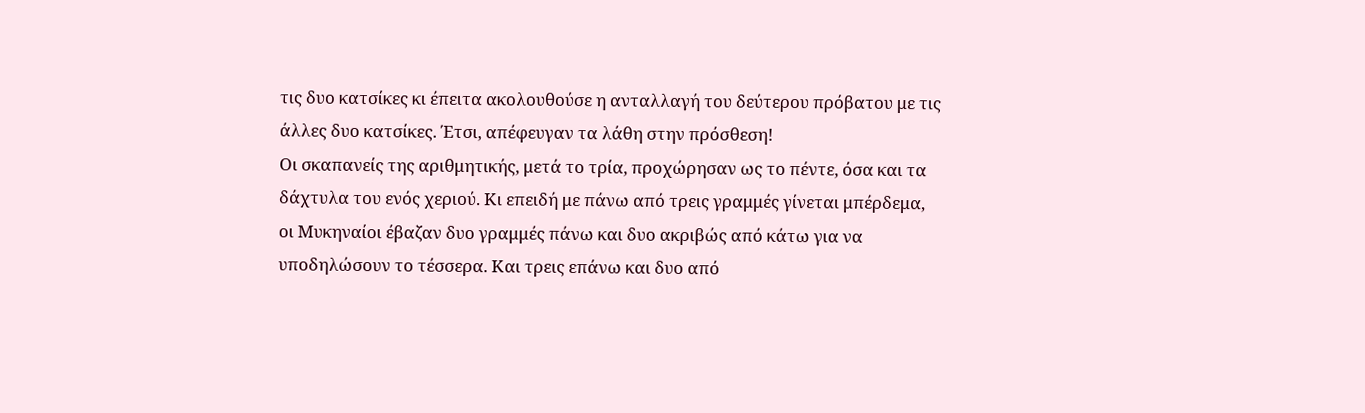τις δυο κατσίκες κι έπειτα ακολουθούσε η ανταλλαγή του δεύτερου πρόβατου με τις άλλες δυο κατσίκες. Έτσι, απέφευγαν τα λάθη στην πρόσθεση!
Οι σκαπανείς της αριθμητικής, μετά το τρία, προχώρησαν ως το πέντε, όσα και τα δάχτυλα του ενός χεριού. Κι επειδή με πάνω από τρεις γραμμές γίνεται μπέρδεμα, οι Μυκηναίοι έβαζαν δυο γραμμές πάνω και δυο ακριβώς από κάτω για να υποδηλώσουν το τέσσερα. Και τρεις επάνω και δυο από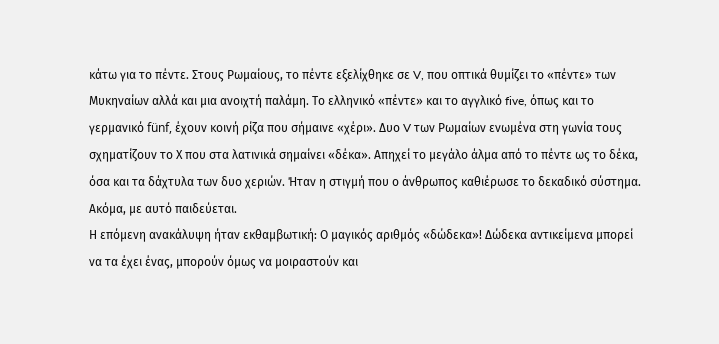κάτω για το πέντε. Στους Ρωμαίους, το πέντε εξελίχθηκε σε V, που οπτικά θυμίζει το «πέντε» των Μυκηναίων αλλά και μια ανοιχτή παλάμη. Το ελληνικό «πέντε» και το αγγλικό five, όπως και το γερμανικό fünf, έχουν κοινή ρίζα που σήμαινε «χέρι». Δυο V των Ρωμαίων ενωμένα στη γωνία τους σχηματίζουν το Χ που στα λατινικά σημαίνει «δέκα». Απηχεί το μεγάλο άλμα από το πέντε ως το δέκα, όσα και τα δάχτυλα των δυο χεριών. Ήταν η στιγμή που ο άνθρωπος καθιέρωσε το δεκαδικό σύστημα. Ακόμα, με αυτό παιδεύεται.
Η επόμενη ανακάλυψη ήταν εκθαμβωτική: Ο μαγικός αριθμός «δώδεκα»! Δώδεκα αντικείμενα μπορεί να τα έχει ένας, μπορούν όμως να μοιραστούν και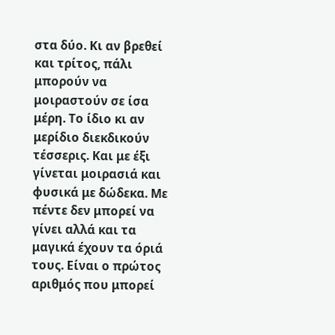στα δύο. Κι αν βρεθεί και τρίτος, πάλι μπορούν να μοιραστούν σε ίσα μέρη. Το ίδιο κι αν μερίδιο διεκδικούν τέσσερις. Και με έξι γίνεται μοιρασιά και φυσικά με δώδεκα. Με πέντε δεν μπορεί να γίνει αλλά και τα μαγικά έχουν τα όριά τους. Είναι ο πρώτος αριθμός που μπορεί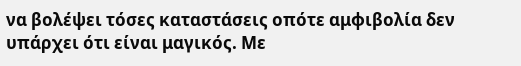να βολέψει τόσες καταστάσεις οπότε αμφιβολία δεν υπάρχει ότι είναι μαγικός. Με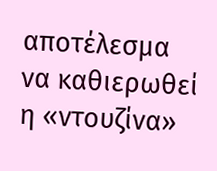αποτέλεσμα να καθιερωθεί η «ντουζίνα»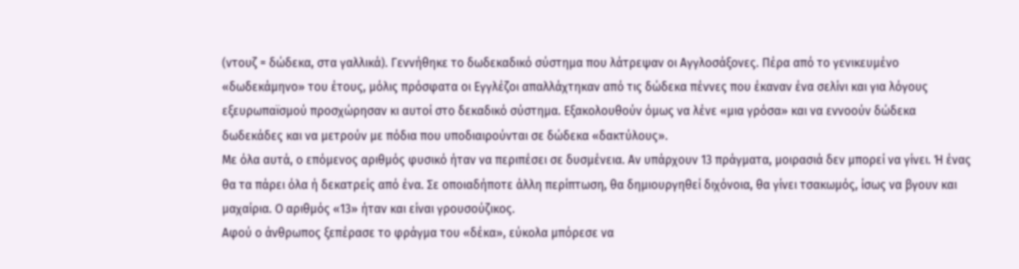(ντουζ = δώδεκα, στα γαλλικά). Γεννήθηκε το δωδεκαδικό σύστημα που λάτρεψαν οι Αγγλοσάξονες. Πέρα από το γενικευμένο «δωδεκάμηνο» του έτους, μόλις πρόσφατα οι Εγγλέζοι απαλλάχτηκαν από τις δώδεκα πέννες που έκαναν ένα σελίνι και για λόγους εξευρωπαϊσμού προσχώρησαν κι αυτοί στο δεκαδικό σύστημα. Εξακολουθούν όμως να λένε «μια γρόσα» και να εννοούν δώδεκα δωδεκάδες και να μετρούν με πόδια που υποδιαιρούνται σε δώδεκα «δακτύλους».
Με όλα αυτά, ο επόμενος αριθμός φυσικό ήταν να περιπέσει σε δυσμένεια. Αν υπάρχουν 13 πράγματα, μοιρασιά δεν μπορεί να γίνει. Ή ένας θα τα πάρει όλα ή δεκατρείς από ένα. Σε οποιαδήποτε άλλη περίπτωση, θα δημιουργηθεί διχόνοια, θα γίνει τσακωμός, ίσως να βγουν και μαχαίρια. Ο αριθμός «13» ήταν και είναι γρουσούζικος.
Αφού ο άνθρωπος ξεπέρασε το φράγμα του «δέκα», εύκολα μπόρεσε να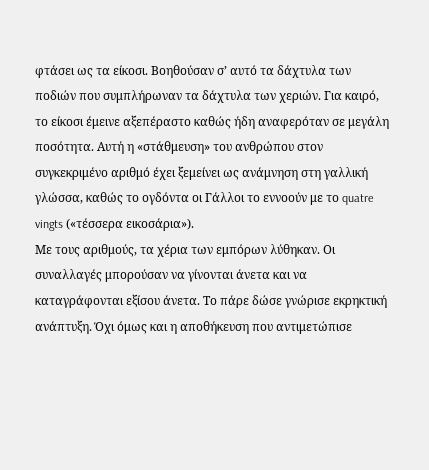φτάσει ως τα είκοσι. Βοηθούσαν σ’ αυτό τα δάχτυλα των ποδιών που συμπλήρωναν τα δάχτυλα των χεριών. Για καιρό, το είκοσι έμεινε αξεπέραστο καθώς ήδη αναφερόταν σε μεγάλη ποσότητα. Αυτή η «στάθμευση» του ανθρώπου στον συγκεκριμένο αριθμό έχει ξεμείνει ως ανάμνηση στη γαλλική γλώσσα, καθώς το ογδόντα οι Γάλλοι το εννοούν με το quatre vingts («τέσσερα εικοσάρια»).
Με τους αριθμούς, τα χέρια των εμπόρων λύθηκαν. Οι συναλλαγές μπορούσαν να γίνονται άνετα και να καταγράφονται εξίσου άνετα. Το πάρε δώσε γνώρισε εκρηκτική ανάπτυξη. Όχι όμως και η αποθήκευση που αντιμετώπισε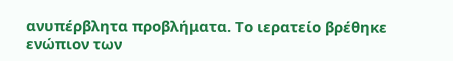ανυπέρβλητα προβλήματα. Το ιερατείο βρέθηκε ενώπιον των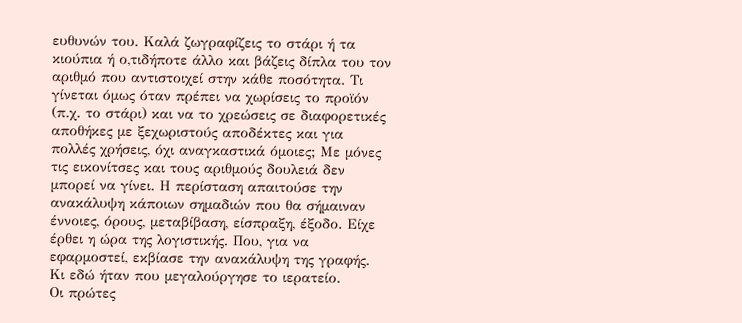ευθυνών του. Καλά ζωγραφίζεις το στάρι ή τα κιούπια ή ο,τιδήποτε άλλο και βάζεις δίπλα του τον αριθμό που αντιστοιχεί στην κάθε ποσότητα. Τι γίνεται όμως όταν πρέπει να χωρίσεις το προϊόν (π.χ. το στάρι) και να το χρεώσεις σε διαφορετικές αποθήκες με ξεχωριστούς αποδέκτες και για πολλές χρήσεις, όχι αναγκαστικά όμοιες; Με μόνες τις εικονίτσες και τους αριθμούς δουλειά δεν μπορεί να γίνει. Η περίσταση απαιτούσε την ανακάλυψη κάποιων σημαδιών που θα σήμαιναν έννοιες, όρους, μεταβίβαση, είσπραξη, έξοδο. Είχε έρθει η ώρα της λογιστικής. Που, για να εφαρμοστεί, εκβίασε την ανακάλυψη της γραφής. Κι εδώ ήταν που μεγαλούργησε το ιερατείο.
Οι πρώτες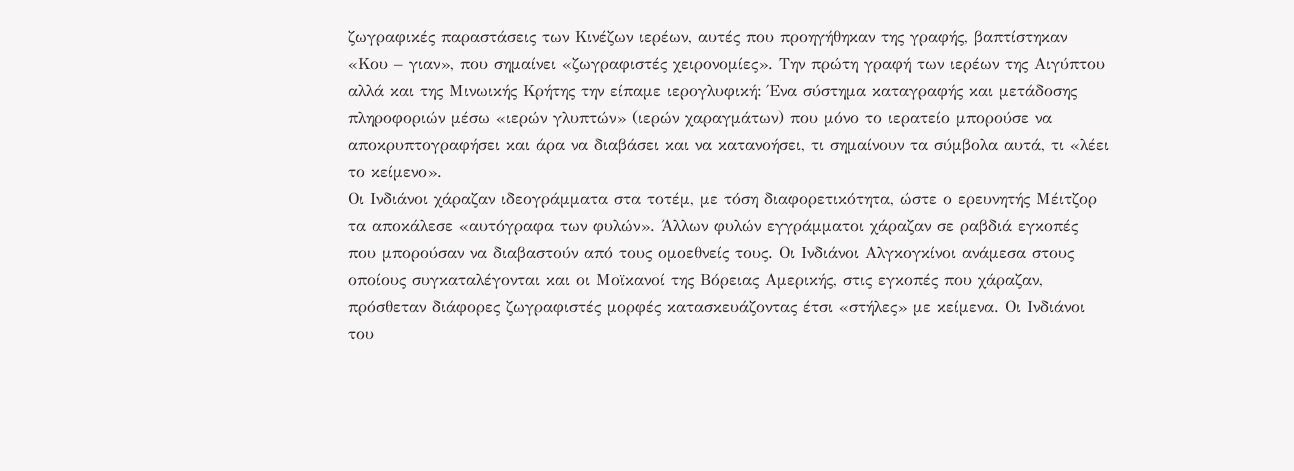ζωγραφικές παραστάσεις των Κινέζων ιερέων, αυτές που προηγήθηκαν της γραφής, βαπτίστηκαν «Κου – γιαν», που σημαίνει «ζωγραφιστές χειρονομίες». Την πρώτη γραφή των ιερέων της Αιγύπτου αλλά και της Μινωικής Κρήτης την είπαμε ιερογλυφική: Ένα σύστημα καταγραφής και μετάδοσης πληροφοριών μέσω «ιερών γλυπτών» (ιερών χαραγμάτων) που μόνο το ιερατείο μπορούσε να αποκρυπτογραφήσει και άρα να διαβάσει και να κατανοήσει, τι σημαίνουν τα σύμβολα αυτά, τι «λέει το κείμενο».
Οι Ινδιάνοι χάραζαν ιδεογράμματα στα τοτέμ, με τόση διαφορετικότητα, ώστε ο ερευνητής Μέιτζορ τα αποκάλεσε «αυτόγραφα των φυλών». Άλλων φυλών εγγράμματοι χάραζαν σε ραβδιά εγκοπές που μπορούσαν να διαβαστούν από τους ομοεθνείς τους. Οι Ινδιάνοι Αλγκογκίνοι ανάμεσα στους οποίους συγκαταλέγονται και οι Μοϊκανοί της Βόρειας Αμερικής, στις εγκοπές που χάραζαν, πρόσθεταν διάφορες ζωγραφιστές μορφές κατασκευάζοντας έτσι «στήλες» με κείμενα. Οι Ινδιάνοι του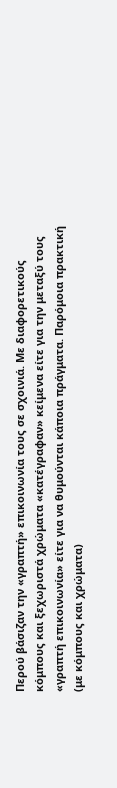Περού βάσιζαν την «γραπτή» επικοινωνία τους σε σχοινιά. Με διαφορετικούς κόμπους και ξεχωριστά χρώματα «κατέγραφαν» κείμενα είτε για την μεταξύ τους «γραπτή επικοινωνία» είτε για να θυμούνται κάποια πράγματα. Παρόμοια πρακτική (με κόμπους και χρώματα)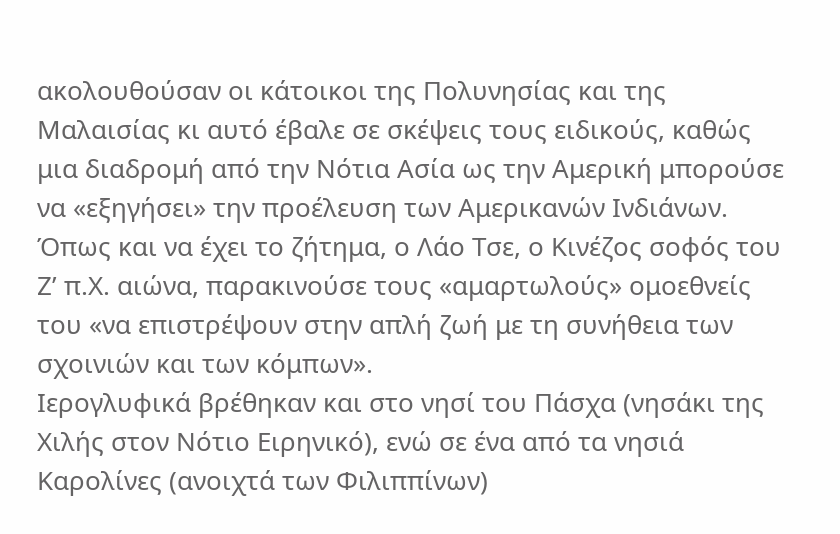ακολουθούσαν οι κάτοικοι της Πολυνησίας και της Μαλαισίας κι αυτό έβαλε σε σκέψεις τους ειδικούς, καθώς μια διαδρομή από την Νότια Ασία ως την Αμερική μπορούσε να «εξηγήσει» την προέλευση των Αμερικανών Ινδιάνων. Όπως και να έχει το ζήτημα, ο Λάο Τσε, ο Κινέζος σοφός του Ζ’ π.Χ. αιώνα, παρακινούσε τους «αμαρτωλούς» ομοεθνείς του «να επιστρέψουν στην απλή ζωή με τη συνήθεια των σχοινιών και των κόμπων».
Ιερογλυφικά βρέθηκαν και στο νησί του Πάσχα (νησάκι της Χιλής στον Νότιο Ειρηνικό), ενώ σε ένα από τα νησιά Καρολίνες (ανοιχτά των Φιλιππίνων)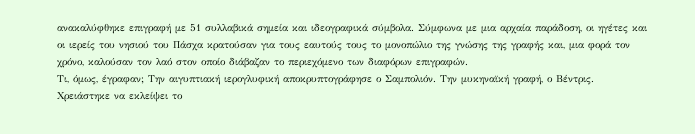ανακαλύφθηκε επιγραφή με 51 συλλαβικά σημεία και ιδεογραφικά σύμβολα. Σύμφωνα με μια αρχαία παράδοση, οι ηγέτες και οι ιερείς του νησιού του Πάσχα κρατούσαν για τους εαυτούς τους το μονοπώλιο της γνώσης της γραφής και, μια φορά τον χρόνο, καλούσαν τον λαό στον οποίο διάβαζαν το περιεχόμενο των διαφόρων επιγραφών.
Τι, όμως, έγραφαν; Την αιγυπτιακή ιερογλυφική αποκρυπτογράφησε ο Σαμπολιόν. Την μυκηναϊκή γραφή, ο Βέντρις. Χρειάστηκε να εκλείψει το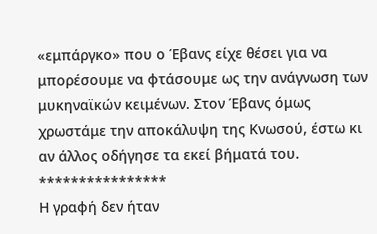«εμπάργκο» που ο Έβανς είχε θέσει για να μπορέσουμε να φτάσουμε ως την ανάγνωση των μυκηναϊκών κειμένων. Στον Έβανς όμως χρωστάμε την αποκάλυψη της Κνωσού, έστω κι αν άλλος οδήγησε τα εκεί βήματά του.
****************
Η γραφή δεν ήταν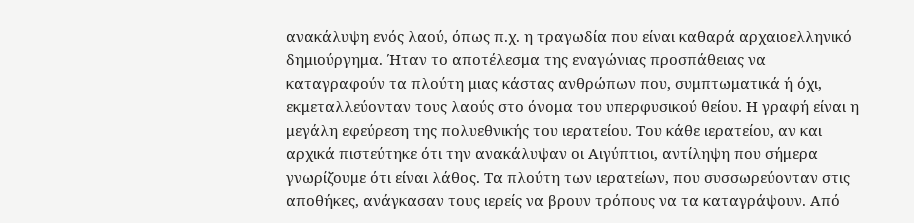ανακάλυψη ενός λαού, όπως π.χ. η τραγωδία που είναι καθαρά αρχαιοελληνικό δημιούργημα. Ήταν το αποτέλεσμα της εναγώνιας προσπάθειας να καταγραφούν τα πλούτη μιας κάστας ανθρώπων που, συμπτωματικά ή όχι, εκμεταλλεύονταν τους λαούς στο όνομα του υπερφυσικού θείου. Η γραφή είναι η μεγάλη εφεύρεση της πολυεθνικής του ιερατείου. Του κάθε ιερατείου, αν και αρχικά πιστεύτηκε ότι την ανακάλυψαν οι Αιγύπτιοι, αντίληψη που σήμερα γνωρίζουμε ότι είναι λάθος. Τα πλούτη των ιερατείων, που συσσωρεύονταν στις αποθήκες, ανάγκασαν τους ιερείς να βρουν τρόπους να τα καταγράψουν. Από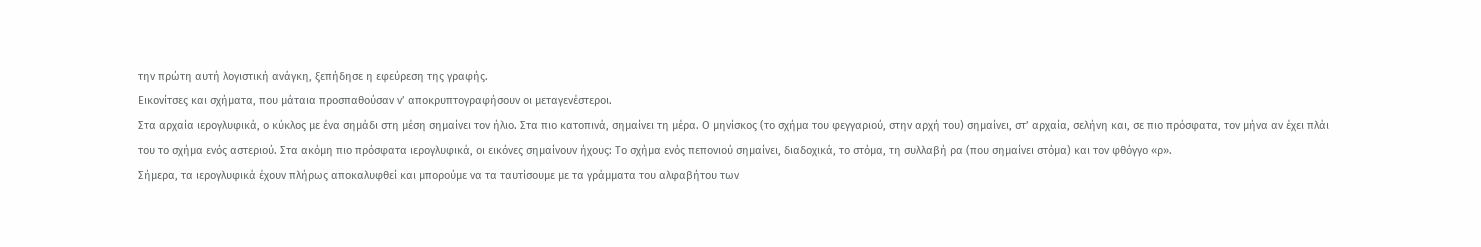την πρώτη αυτή λογιστική ανάγκη, ξεπήδησε η εφεύρεση της γραφής.
Εικονίτσες και σχήματα, που μάταια προσπαθούσαν ν’ αποκρυπτογραφήσουν οι μεταγενέστεροι.
Στα αρχαία ιερογλυφικά, ο κύκλος με ένα σημάδι στη μέση σημαίνει τον ήλιο. Στα πιο κατοπινά, σημαίνει τη μέρα. Ο μηνίσκος (το σχήμα του φεγγαριού, στην αρχή του) σημαίνει, στ’ αρχαία, σελήνη και, σε πιο πρόσφατα, τον μήνα αν έχει πλάι του το σχήμα ενός αστεριού. Στα ακόμη πιο πρόσφατα ιερογλυφικά, οι εικόνες σημαίνουν ήχους: Το σχήμα ενός πεπονιού σημαίνει, διαδοχικά, το στόμα, τη συλλαβή ρα (που σημαίνει στόμα) και τον φθόγγο «ρ».
Σήμερα, τα ιερογλυφικά έχουν πλήρως αποκαλυφθεί και μπορούμε να τα ταυτίσουμε με τα γράμματα του αλφαβήτου των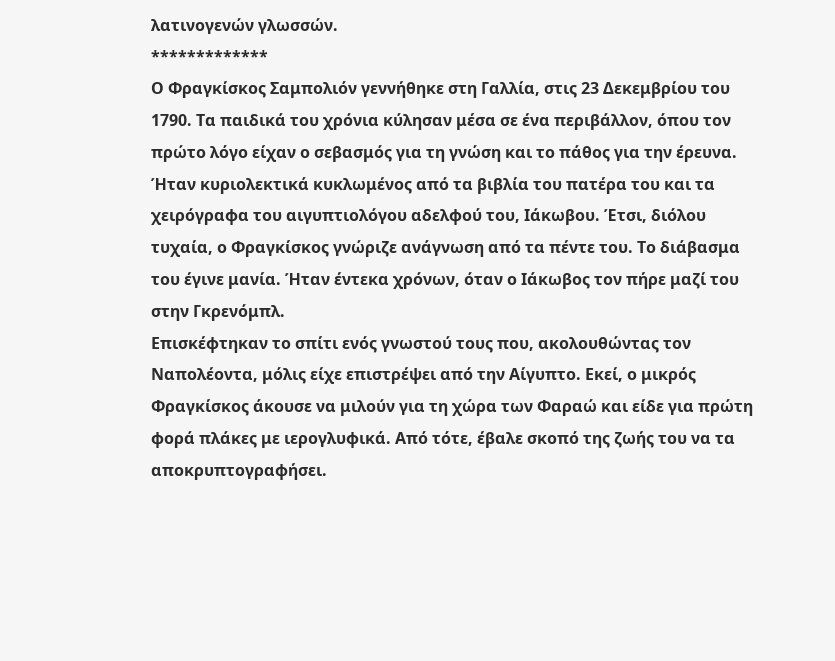λατινογενών γλωσσών.
*************
Ο Φραγκίσκος Σαμπολιόν γεννήθηκε στη Γαλλία, στις 23 Δεκεμβρίου του 1790. Τα παιδικά του χρόνια κύλησαν μέσα σε ένα περιβάλλον, όπου τον πρώτο λόγο είχαν ο σεβασμός για τη γνώση και το πάθος για την έρευνα. Ήταν κυριολεκτικά κυκλωμένος από τα βιβλία του πατέρα του και τα χειρόγραφα του αιγυπτιολόγου αδελφού του, Ιάκωβου. Έτσι, διόλου τυχαία, ο Φραγκίσκος γνώριζε ανάγνωση από τα πέντε του. Το διάβασμα του έγινε μανία. Ήταν έντεκα χρόνων, όταν ο Ιάκωβος τον πήρε μαζί του στην Γκρενόμπλ.
Επισκέφτηκαν το σπίτι ενός γνωστού τους που, ακολουθώντας τον Ναπολέοντα, μόλις είχε επιστρέψει από την Αίγυπτο. Εκεί, ο μικρός Φραγκίσκος άκουσε να μιλούν για τη χώρα των Φαραώ και είδε για πρώτη φορά πλάκες με ιερογλυφικά. Από τότε, έβαλε σκοπό της ζωής του να τα αποκρυπτογραφήσει.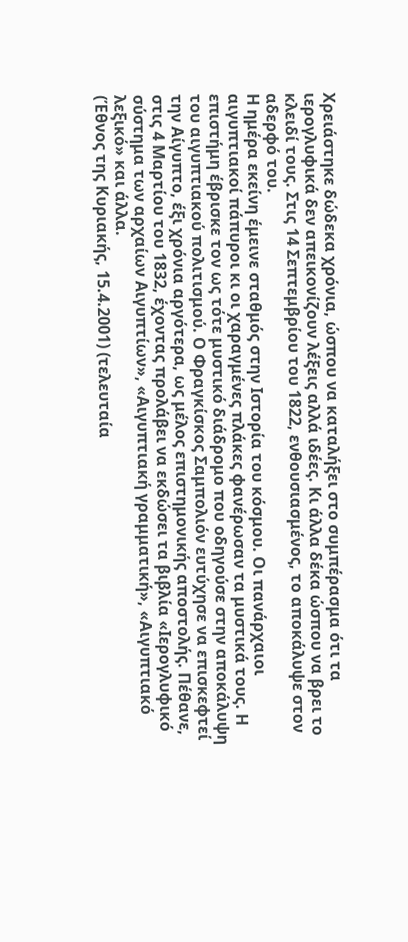Χρειάστηκε δώδεκα χρόνια, ώσπου να καταλήξει στο συμπέρασμα ότι τα ιερογλυφικά δεν απεικονίζουν λέξεις αλλά ιδέες. Κι άλλα δέκα ώσπου να βρει το κλειδί τους. Στις 14 Σεπτεμβρίου του 1822, ενθουσιασμένος, το αποκάλυψε στον αδερφό του.
Η ημέρα εκείνη έμεινε σταθμός στην Ιστορία του κόσμου. Οι πανάρχαιοι αιγυπτιακοί πάπυροι κι οι χαραγμένες πλάκες φανέρωσαν τα μυστικά τους. Η επιστήμη έβρισκε τον ως τότε μυστικό διάδρομο που οδηγούσε στην αποκάλυψη του αιγυπτιακού πολιτισμού. Ο Φραγκίσκος Σαμπολιόν ευτύχησε να επισκεφτεί την Αίγυπτο, έξι χρόνια αργότερα, ως μέλος επιστημονικής αποστολής. Πέθανε, στις 4 Μαρτίου του 1832, έχοντας προλάβει να εκδώσει τα βιβλία «Ιερογλυφικό σύστημα των αρχαίων Αιγυπτίων», «Αιγυπτιακή γραμματική», «Αιγυπτιακό λεξικό» και άλλα.
(Έθνος της Κυριακής, 15.4.2001) (τελευταία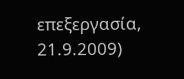επεξεργασία, 21.9.2009)